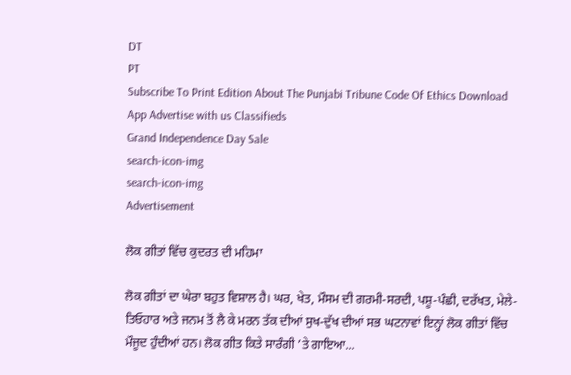DT
PT
Subscribe To Print Edition About The Punjabi Tribune Code Of Ethics Download App Advertise with us Classifieds
Grand Independence Day Sale
search-icon-img
search-icon-img
Advertisement

ਲੋਕ ਗੀਤਾਂ ਵਿੱਚ ਕੁਦਰਤ ਦੀ ਮਹਿਮਾ

ਲੋਕ ਗੀਤਾਂ ਦਾ ਘੇਰਾ ਬਹੁਤ ਵਿਸ਼ਾਲ ਹੈ। ਘਰ, ਖੇਤ, ਮੌਸਮ ਦੀ ਗਰਮੀ-ਸਰਦੀ, ਪਸ਼ੂ-ਪੰਛੀ, ਦਰੱਖਤ, ਮੇਲੇ-ਤਿਓਹਾਰ ਅਤੇ ਜਨਮ ਤੋਂ ਲੈ ਕੇ ਮਰਨ ਤੱਕ ਦੀਆਂ ਸੁਖ-ਦੁੱਖ ਦੀਆਂ ਸਭ ਘਟਨਾਵਾਂ ਇਨ੍ਹਾਂ ਲੋਕ ਗੀਤਾਂ ਵਿੱਚ ਮੌਜੂਦ ਹੁੰਦੀਆਂ ਹਨ। ਲੋਕ ਗੀਤ ਕਿਤੇ ਸਾਰੰਗੀ ’ਤੇ ਗਾਇਆ...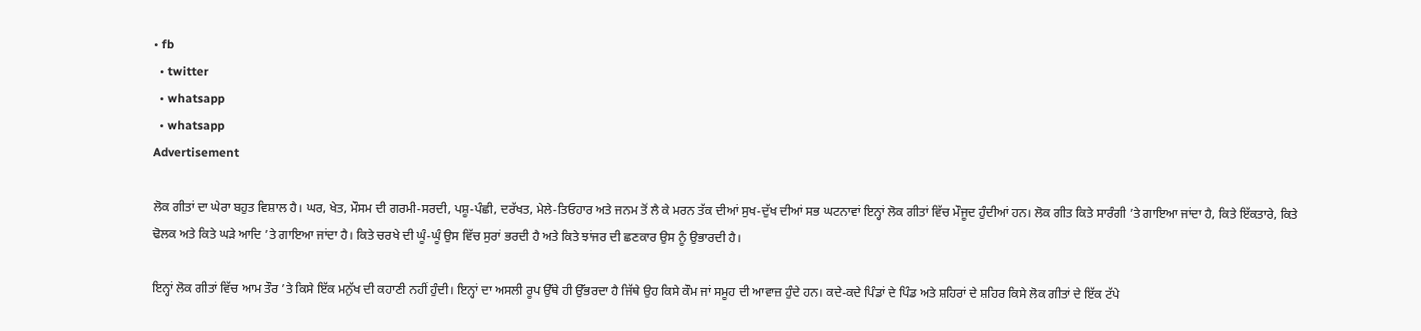• fb
  • twitter
  • whatsapp
  • whatsapp
Advertisement

ਲੋਕ ਗੀਤਾਂ ਦਾ ਘੇਰਾ ਬਹੁਤ ਵਿਸ਼ਾਲ ਹੈ। ਘਰ, ਖੇਤ, ਮੌਸਮ ਦੀ ਗਰਮੀ-ਸਰਦੀ, ਪਸ਼ੂ-ਪੰਛੀ, ਦਰੱਖਤ, ਮੇਲੇ-ਤਿਓਹਾਰ ਅਤੇ ਜਨਮ ਤੋਂ ਲੈ ਕੇ ਮਰਨ ਤੱਕ ਦੀਆਂ ਸੁਖ-ਦੁੱਖ ਦੀਆਂ ਸਭ ਘਟਨਾਵਾਂ ਇਨ੍ਹਾਂ ਲੋਕ ਗੀਤਾਂ ਵਿੱਚ ਮੌਜੂਦ ਹੁੰਦੀਆਂ ਹਨ। ਲੋਕ ਗੀਤ ਕਿਤੇ ਸਾਰੰਗੀ ’ਤੇ ਗਾਇਆ ਜਾਂਦਾ ਹੈ, ਕਿਤੇ ਇੱਕਤਾਰੇ, ਕਿਤੇ ਢੋਲਕ ਅਤੇ ਕਿਤੇ ਘੜੇ ਆਦਿ ’ਤੇ ਗਾਇਆ ਜਾਂਦਾ ਹੈ। ਕਿਤੇ ਚਰਖੇ ਦੀ ਘੂੰ-ਘੂੰ ਉਸ ਵਿੱਚ ਸੁਰਾਂ ਭਰਦੀ ਹੈ ਅਤੇ ਕਿਤੇ ਝਾਂਜਰ ਦੀ ਛਣਕਾਰ ਉਸ ਨੂੰ ਉਭਾਰਦੀ ਹੈ।

ਇਨ੍ਹਾਂ ਲੋਕ ਗੀਤਾਂ ਵਿੱਚ ਆਮ ਤੌਰ ’ਤੇ ਕਿਸੇ ਇੱਕ ਮਨੁੱਖ ਦੀ ਕਹਾਣੀ ਨਹੀਂ ਹੁੰਦੀ। ਇਨ੍ਹਾਂ ਦਾ ਅਸਲੀ ਰੂਪ ਉੱਥੇ ਹੀ ਉੱਭਰਦਾ ਹੈ ਜਿੱਥੇ ਉਹ ਕਿਸੇ ਕੌਮ ਜਾਂ ਸਮੂਹ ਦੀ ਆਵਾਜ਼ ਹੁੰਦੇ ਹਨ। ਕਦੇ-ਕਦੇ ਪਿੰਡਾਂ ਦੇ ਪਿੰਡ ਅਤੇ ਸ਼ਹਿਰਾਂ ਦੇ ਸ਼ਹਿਰ ਕਿਸੇ ਲੋਕ ਗੀਤਾਂ ਦੇ ਇੱਕ ਟੱਪੇ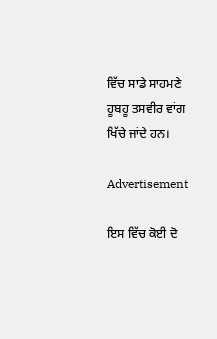ਵਿੱਚ ਸਾਡੇ ਸਾਹਮਣੇ ਹੂਬਹੂ ਤਸਵੀਰ ਵਾਂਗ ਖਿੱਚੇ ਜਾਂਦੇ ਹਨ।

Advertisement

ਇਸ ਵਿੱਚ ਕੋਈ ਦੋ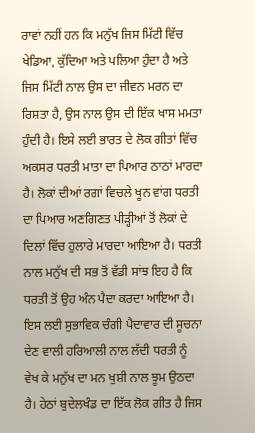ਰਾਵਾਂ ਨਹੀਂ ਹਨ ਕਿ ਮਨੁੱਖ ਜਿਸ ਮਿੱਟੀ ਵਿੱਚ ਖੇਡਿਆ, ਕੁੱਦਿਆ ਅਤੇ ਪਲਿਆ ਹੁੰਦਾ ਹੈ ਅਤੇ ਜਿਸ ਮਿੱਟੀ ਨਾਲ ਉਸ ਦਾ ਜੀਵਨ ਮਰਨ ਦਾ ਰਿਸ਼ਤਾ ਹੈ, ਉਸ ਨਾਲ ਉਸ ਦੀ ਇੱਕ ਖਾਸ ਮਮਤਾ ਹੁੰਦੀ ਹੈ। ਇਸੇ ਲਈ ਭਾਰਤ ਦੇ ਲੋਕ ਗੀਤਾਂ ਵਿੱਚ ਅਕਸਰ ਧਰਤੀ ਮਾਤਾ ਦਾ ਪਿਆਰ ਠਾਠਾਂ ਮਾਰਦਾ ਹੈ। ਲੋਕਾਂ ਦੀਆਂ ਰਗਾਂ ਵਿਚਲੇ ਖੂਨ ਵਾਂਗ ਧਰਤੀ ਦਾ ਪਿਆਰ ਅਣਗਿਣਤ ਪੀੜ੍ਹੀਆਂ ਤੋਂ ਲੋਕਾਂ ਦੇ ਦਿਲਾਂ ਵਿੱਚ ਹੁਲਾਰੇ ਮਾਰਦਾ ਆਇਆ ਹੈ। ਧਰਤੀ ਨਾਲ ਮਨੁੱਖ ਦੀ ਸਭ ਤੋਂ ਵੱਡੀ ਸਾਂਝ ਇਹ ਹੈ ਕਿ ਧਰਤੀ ਤੋਂ ਉਹ ਅੰਨ ਪੈਦਾ ਕਰਦਾ ਆਇਆ ਹੈ। ਇਸ ਲਈ ਸੁਭਾਵਿਕ ਚੰਗੀ ਪੈਦਾਵਾਰ ਦੀ ਸੂਚਨਾ ਦੇਣ ਵਾਲੀ ਹਰਿਆਲੀ ਨਾਲ ਲੱਦੀ ਧਰਤੀ ਨੂੰ ਵੇਖ ਕੇ ਮਨੁੱਖ ਦਾ ਮਨ ਖੁਸ਼ੀ ਨਾਲ ਝੂਮ ਉਠਦਾ ਹੈ। ਹੇਠਾਂ ਬੁਦੇਲਖੰਡ ਦਾ ਇੱਕ ਲੋਕ ਗੀਤ ਹੈ ਜਿਸ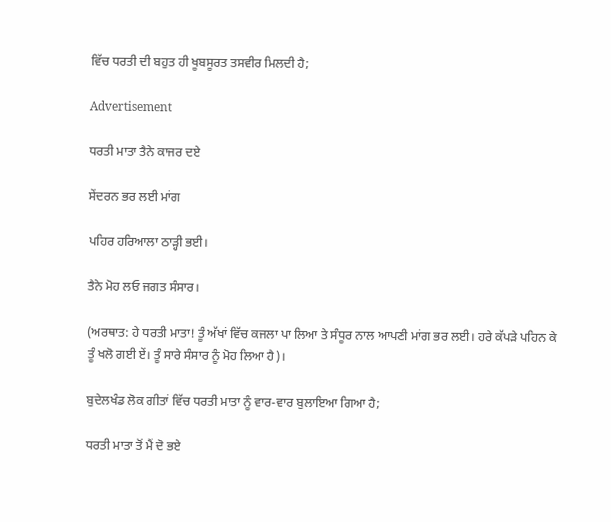ਵਿੱਚ ਧਰਤੀ ਦੀ ਬਹੁਤ ਹੀ ਖੂਬਸੂਰਤ ਤਸਵੀਰ ਮਿਲਦੀ ਹੈ;

Advertisement

ਧਰਤੀ ਮਾਤਾ ਤੈਨੇ ਕਾਜਰ ਦਏ

ਸੇਂਦਰਨ ਭਰ ਲਈ ਮਾਂਗ

ਪਹਿਰ ਹਰਿਆਲਾ ਠਾੜ੍ਹੀ ਭਈ।

ਤੈਨੇ ਮੋਹ ਲਓ ਜਗਤ ਸੰਸਾਰ।

(ਅਰਥਾਤ: ਹੇ ਧਰਤੀ ਮਾਤਾ! ਤੂੰ ਅੱਖਾਂ ਵਿੱਚ ਕਜਲਾ ਪਾ ਲਿਆ ਤੇ ਸੰਧੂਰ ਨਾਲ ਆਪਣੀ ਮਾਂਗ ਭਰ ਲਈ। ਹਰੇ ਕੱਪੜੇ ਪਹਿਨ ਕੇ ਤੂੰ ਖਲੋ ਗਈ ਏਂ। ਤੂੰ ਸਾਰੇ ਸੰਸਾਰ ਨੂੰ ਮੋਹ ਲਿਆ ਹੈ)।

ਬੁਦੇਲਖੰਡ ਲੋਕ ਗੀਤਾਂ ਵਿੱਚ ਧਰਤੀ ਮਾਤਾ ਨੂੰ ਵਾਰ-ਵਾਰ ਬੁਲਾਇਆ ਗਿਆ ਹੈ;

ਧਰਤੀ ਮਾਤਾ ਤੋਂ ਮੈਂ ਦੋ ਭਏ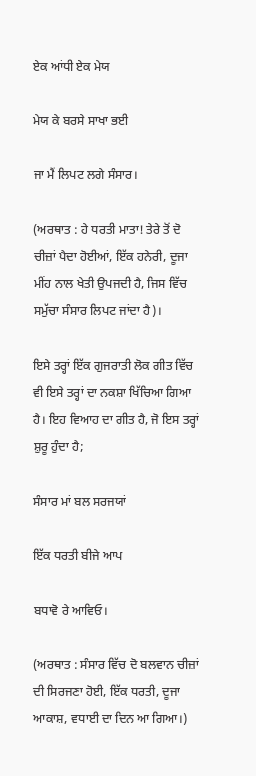ਏਕ ਆਂਧੀ ਏਕ ਮੇਯ

ਮੇਯ ਕੇ ਬਰਸੇ ਸਾਖਾ ਭਈ

ਜਾ ਮੈਂ ਲਿਪਟ ਲਗੇ ਸੰਸਾਰ।

(ਅਰਥਾਤ : ਹੇ ਧਰਤੀ ਮਾਤਾ! ਤੇਰੇ ਤੋਂ ਦੋ ਚੀਜ਼ਾਂ ਪੈਦਾ ਹੋਈਆਂ, ਇੱਕ ਹਨੇਰੀ, ਦੂਜਾ ਮੀਂਹ ਨਾਲ ਖੇਤੀ ਉਪਜਦੀ ਹੈ, ਜਿਸ ਵਿੱਚ ਸਮੁੱਚਾ ਸੰਸਾਰ ਲਿਪਟ ਜਾਂਦਾ ਹੈ)।

ਇਸੇ ਤਰ੍ਹਾਂ ਇੱਕ ਗੁਜਰਾਤੀ ਲੋਕ ਗੀਤ ਵਿੱਚ ਵੀ ਇਸੇ ਤਰ੍ਹਾਂ ਦਾ ਨਕਸ਼ਾ ਖਿੱਚਿਆ ਗਿਆ ਹੈ। ਇਹ ਵਿਆਹ ਦਾ ਗੀਤ ਹੈ, ਜੋ ਇਸ ਤਰ੍ਹਾਂ ਸ਼ੁਰੂ ਹੁੰਦਾ ਹੈ;

ਸੰਸਾਰ ਮਾਂ ਬਲ ਸਰਜਯਾਂ

ਇੱਕ ਧਰਤੀ ਬੀਜੇ ਆਪ

ਬਧਾਵੋ ਰੇ ਆਵਿਓ।

(ਅਰਥਾਤ : ਸੰਸਾਰ ਵਿੱਚ ਦੋ ਬਲਵਾਨ ਚੀਜ਼ਾਂ ਦੀ ਸਿਰਜਣਾ ਹੋਈ, ਇੱਕ ਧਰਤੀ, ਦੂਜਾ ਆਕਾਸ਼, ਵਧਾਈ ਦਾ ਦਿਨ ਆ ਗਿਆ।)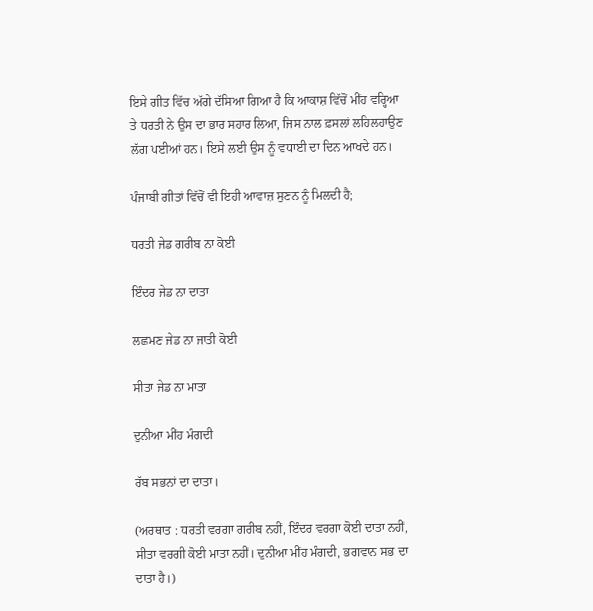ਇਸੇ ਗੀਤ ਵਿੱਚ ਅੱਗੇ ਦੱਸਿਆ ਗਿਆ ਹੈ ਕਿ ਆਕਾਸ਼ ਵਿੱਚੋਂ ਮੀਂਹ ਵਰ੍ਹਿਆ ਤੇ ਧਰਤੀ ਨੇ ਉਸ ਦਾ ਭਾਰ ਸਹਾਰ ਲਿਆ, ਜਿਸ ਨਾਲ ਫ਼ਸਲਾਂ ਲਹਿਲਹਾਉਣ ਲੱਗ ਪਈਆਂ ਹਨ। ਇਸੇ ਲਈ ਉਸ ਨੂੰ ਵਧਾਈ ਦਾ ਦਿਨ ਆਖਦੇ ਹਨ।

ਪੰਜਾਬੀ ਗੀਤਾਂ ਵਿੱਚੋਂ ਵੀ ਇਹੀ ਆਵਾਜ਼ ਸੁਣਨ ਨੂੰ ਮਿਲਦੀ ਹੈ;

ਧਰਤੀ ਜੇਡ ਗਰੀਬ ਨਾ ਕੋਈ

ਇੰਦਰ ਜੇਡ ਨਾ ਦਾਤਾ

ਲਛਮਣ ਜੇਡ ਨਾ ਜਾਤੀ ਕੋਈ

ਸੀਤਾ ਜੇਡ ਨਾ ਮਾਤਾ

ਦੁਨੀਆ ਮੀਂਹ ਮੰਗਦੀ

ਰੱਬ ਸਭਨਾਂ ਦਾ ਦਾਤਾ।

(ਅਰਥਾਤ : ਧਰਤੀ ਵਰਗਾ ਗਰੀਬ ਨਹੀਂ, ਇੰਦਰ ਵਰਗਾ ਕੋਈ ਦਾਤਾ ਨਹੀਂ, ਸੀਤਾ ਵਰਗੀ ਕੋਈ ਮਾਤਾ ਨਹੀਂ। ਦੁਨੀਆ ਮੀਂਹ ਮੰਗਦੀ, ਭਗਵਾਨ ਸਭ ਦਾ ਦਾਤਾ ਹੈ।)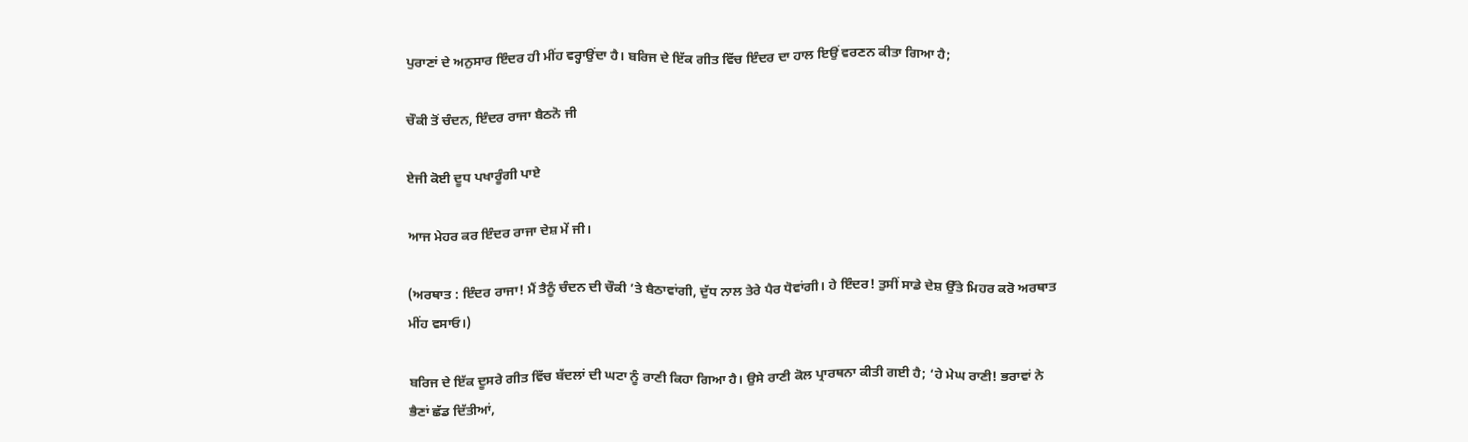ਪੁਰਾਣਾਂ ਦੇ ਅਨੁਸਾਰ ਇੰਦਰ ਹੀ ਮੀਂਹ ਵਰ੍ਹਾਉਂਦਾ ਹੈ। ਬਰਿਜ ਦੇ ਇੱਕ ਗੀਤ ਵਿੱਚ ਇੰਦਰ ਦਾ ਹਾਲ ਇਉਂ ਵਰਣਨ ਕੀਤਾ ਗਿਆ ਹੈ;

ਚੌਕੀ ਤੋਂ ਚੰਦਨ, ਇੰਦਰ ਰਾਜਾ ਬੈਠਨੋ ਜੀ

ਏਜੀ ਕੋਈ ਦੂਧ ਪਖਾਰੂੰਗੀ ਪਾਏ

ਆਜ ਮੇਹਰ ਕਰ ਇੰਦਰ ਰਾਜਾ ਦੇਸ਼ ਮੇਂ ਜੀ।

(ਅਰਥਾਤ : ਇੰਦਰ ਰਾਜਾ! ਮੈਂ ਤੈਨੂੰ ਚੰਦਨ ਦੀ ਚੌਕੀ ’ਤੇ ਬੈਠਾਵਾਂਗੀ, ਦੁੱਧ ਨਾਲ ਤੇਰੇ ਪੈਰ ਧੋਵਾਂਗੀ। ਹੇ ਇੰਦਰ! ਤੁਸੀਂ ਸਾਡੇ ਦੇਸ਼ ਉੱਤੇ ਮਿਹਰ ਕਰੋ ਅਰਥਾਤ ਮੀਂਹ ਵਸਾਓ।)

ਬਰਿਜ ਦੇ ਇੱਕ ਦੂਸਰੇ ਗੀਤ ਵਿੱਚ ਬੱਦਲਾਂ ਦੀ ਘਟਾ ਨੂੰ ਰਾਣੀ ਕਿਹਾ ਗਿਆ ਹੈ। ਉਸੇ ਰਾਣੀ ਕੋਲ ਪ੍ਰਾਰਥਨਾ ਕੀਤੀ ਗਈ ਹੈ; ‘ਹੇ ਮੇਘ ਰਾਣੀ! ਭਰਾਵਾਂ ਨੇ ਭੈਣਾਂ ਛੱਡ ਦਿੱਤੀਆਂ,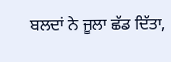ਬਲਦਾਂ ਨੇ ਜੂਲਾ ਛੱਡ ਦਿੱਤਾ,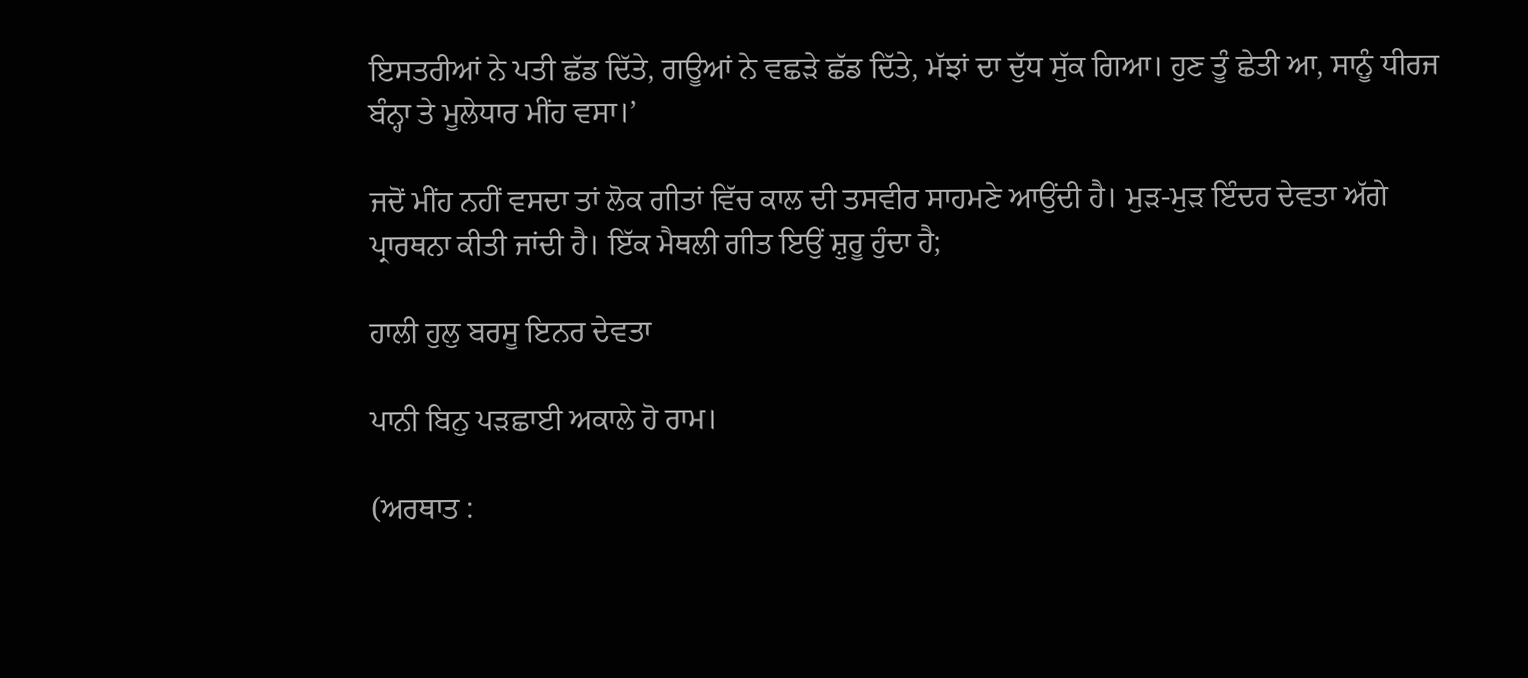ਇਸਤਰੀਆਂ ਨੇ ਪਤੀ ਛੱਡ ਦਿੱਤੇ, ਗਊਆਂ ਨੇ ਵਛੜੇ ਛੱਡ ਦਿੱਤੇ, ਮੱਝਾਂ ਦਾ ਦੁੱਧ ਸੁੱਕ ਗਿਆ। ਹੁਣ ਤੂੰ ਛੇਤੀ ਆ, ਸਾਨੂੰ ਧੀਰਜ ਬੰਨ੍ਹਾ ਤੇ ਮੂਲੇਧਾਰ ਮੀਂਹ ਵਸਾ।’

ਜਦੋਂ ਮੀਂਹ ਨਹੀਂ ਵਸਦਾ ਤਾਂ ਲੋਕ ਗੀਤਾਂ ਵਿੱਚ ਕਾਲ ਦੀ ਤਸਵੀਰ ਸਾਹਮਣੇ ਆਉਂਦੀ ਹੈ। ਮੁੜ-ਮੁੜ ਇੰਦਰ ਦੇਵਤਾ ਅੱਗੇ ਪ੍ਰਾਰਥਨਾ ਕੀਤੀ ਜਾਂਦੀ ਹੈ। ਇੱਕ ਮੈਥਲੀ ਗੀਤ ਇਉਂ ਸ਼ੁਰੂ ਹੁੰਦਾ ਹੈ;

ਹਾਲੀ ਹੁਲੁ ਬਰਸੂ ਇਨਰ ਦੇਵਤਾ

ਪਾਨੀ ਬਿਨੁ ਪੜਛਾਈ ਅਕਾਲੇ ਹੋ ਰਾਮ।

(ਅਰਥਾਤ :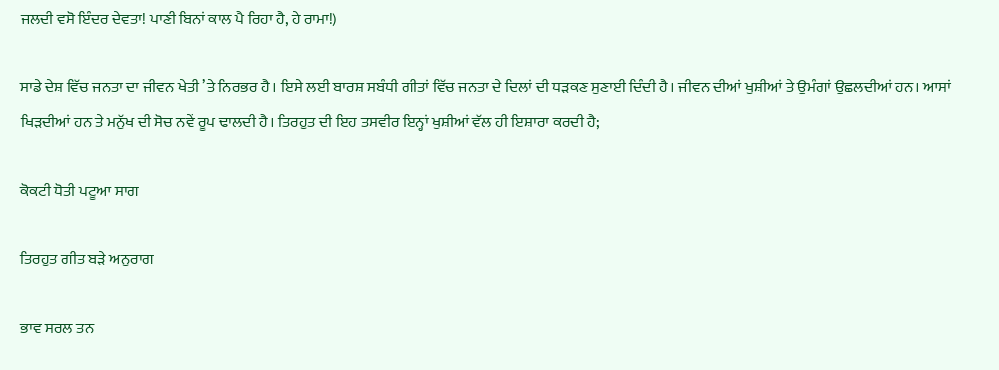ਜਲਦੀ ਵਸੋ ਇੰਦਰ ਦੇਵਤਾ! ਪਾਣੀ ਬਿਨਾਂ ਕਾਲ ਪੈ ਰਿਹਾ ਹੈ, ਹੇ ਰਾਮਾ!)

ਸਾਡੇ ਦੇਸ਼ ਵਿੱਚ ਜਨਤਾ ਦਾ ਜੀਵਨ ਖੇਤੀ ’ਤੇ ਨਿਰਭਰ ਹੈ। ਇਸੇ ਲਈ ਬਾਰਸ਼ ਸਬੰਧੀ ਗੀਤਾਂ ਵਿੱਚ ਜਨਤਾ ਦੇ ਦਿਲਾਂ ਦੀ ਧੜਕਣ ਸੁਣਾਈ ਦਿੰਦੀ ਹੈ। ਜੀਵਨ ਦੀਆਂ ਖੁਸ਼ੀਆਂ ਤੇ ਉਮੰਗਾਂ ਉਛਲਦੀਆਂ ਹਨ। ਆਸਾਂ ਖਿੜਦੀਆਂ ਹਨ ਤੇ ਮਨੁੱਖ ਦੀ ਸੋਚ ਨਵੇਂ ਰੂਪ ਢਾਲਦੀ ਹੈ। ਤਿਰਹੁਤ ਦੀ ਇਹ ਤਸਵੀਰ ਇਨ੍ਹਾਂ ਖੁਸ਼ੀਆਂ ਵੱਲ ਹੀ ਇਸ਼ਾਰਾ ਕਰਦੀ ਹੈ;

ਕੋਕਟੀ ਧੋਤੀ ਪਟੂਆ ਸਾਗ

ਤਿਰਹੁਤ ਗੀਤ ਬੜੇ ਅਨੁਰਾਗ

ਭਾਵ ਸਰਲ ਤਨ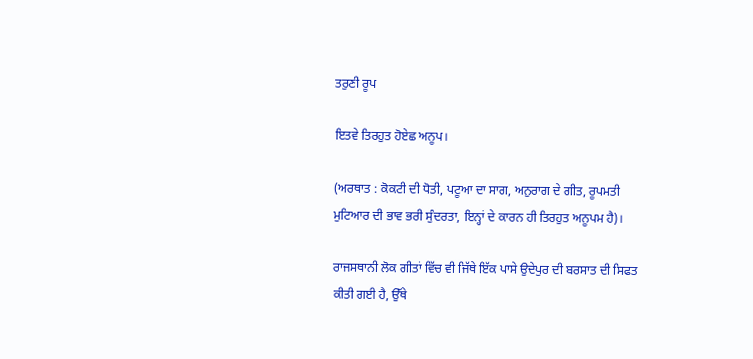ਤਰੁਣੀ ਰੂਪ

ਇਤਵੇ ਤਿਰਹੁਤ ਹੋਏਛ ਅਨੂਪ।

(ਅਰਥਾਤ : ਕੋਕਟੀ ਦੀ ਧੋਤੀ, ਪਟੂਆ ਦਾ ਸਾਗ, ਅਨੁਰਾਗ ਦੇ ਗੀਤ, ਰੂਪਮਤੀ ਮੁਟਿਆਰ ਦੀ ਭਾਵ ਭਰੀ ਸੁੰਦਰਤਾ, ਇਨ੍ਹਾਂ ਦੇ ਕਾਰਨ ਹੀ ਤਿਰਹੁਤ ਅਨੂਪਮ ਹੈ)।

ਰਾਜਸਥਾਨੀ ਲੋਕ ਗੀਤਾਂ ਵਿੱਚ ਵੀ ਜਿੱਥੇ ਇੱਕ ਪਾਸੇ ਉਦੇਪੁਰ ਦੀ ਬਰਸਾਤ ਦੀ ਸਿਫਤ ਕੀਤੀ ਗਈ ਹੈ, ਉੱਥੇ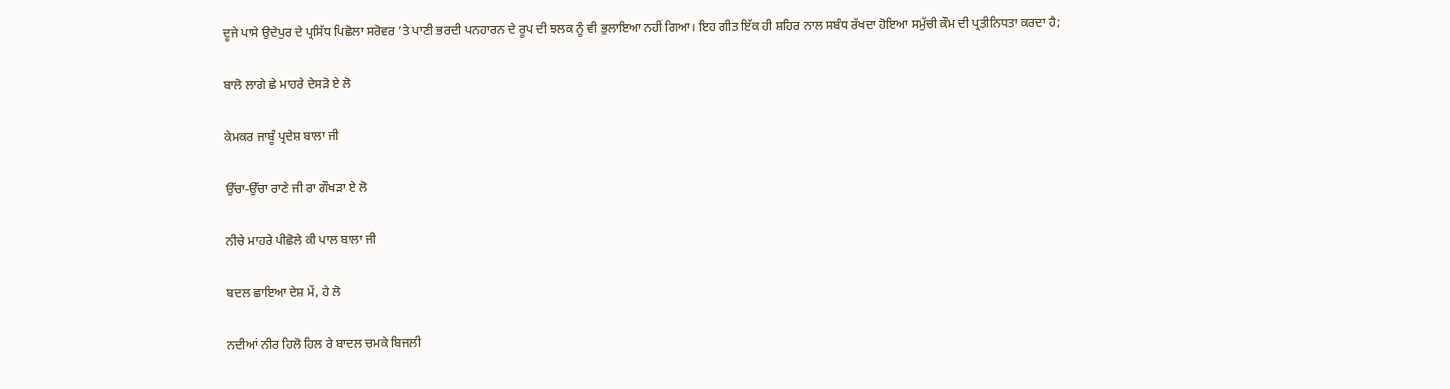ਦੂਜੇ ਪਾਸੇ ਉਦੇਪੁਰ ਦੇ ਪ੍ਰਸਿੱਧ ਪਿਛੋਲਾ ਸਰੋਵਰ ’ਤੇ ਪਾਣੀ ਭਰਦੀ ਪਨਹਾਰਨ ਦੇ ਰੂਪ ਦੀ ਝਲਕ ਨੂੰ ਵੀ ਭੁਲਾਇਆ ਨਹੀਂ ਗਿਆ। ਇਹ ਗੀਤ ਇੱਕ ਹੀ ਸ਼ਹਿਰ ਨਾਲ ਸਬੰਧ ਰੱਖਦਾ ਹੋਇਆ ਸਮੁੱਚੀ ਕੌਮ ਦੀ ਪ੍ਰਤੀਨਿਧਤਾ ਕਰਦਾ ਹੈ;

ਬਾਲੋ ਲਾਗੇ ਛੇ ਮਾਹਰੇ ਦੇਸੜੋ ਏ ਲੋ

ਕੇਮਕਰ ਜਾਬੂੰ ਪ੍ਰਦੇਸ਼ ਬਾਲਾ ਜੀ

ਉੱਚਾ-ਉੱਚਾ ਰਾਣੇ ਜੀ ਰਾ ਗੌਖੜਾ ਏ ਲੋ

ਨੀਚੇ ਮਾਹਰੇ ਪੀਛੋਲੇ ਕੀ ਪਾਲ ਬਾਲਾ ਜੀ

ਬਦਲ ਛਾਇਆ ਦੇਸ਼ ਮੇਂ, ਹੇ ਲੋ

ਨਦੀਆਂ ਨੀਰ ਹਿਲੋ ਹਿਲ ਰੇ ਬਾਦਲ ਚਮਕੇ ਬਿਜਲੀ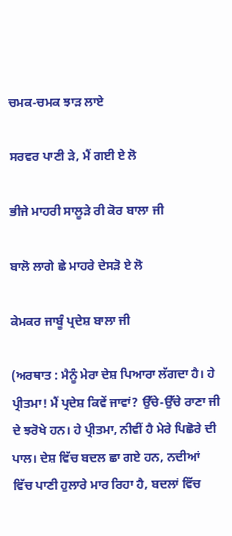ਚਮਕ-ਚਮਕ ਝਾੜ ਲਾਏ

ਸਰਵਰ ਪਾਣੀ ੜੇ, ਮੈਂ ਗਈ ਏ ਲੋ

ਭੀਜੇ ਮਾਹਰੀ ਸਾਲੂੜੇ ਰੀ ਕੋਰ ਬਾਲਾ ਜੀ

ਬਾਲੋ ਲਾਗੇ ਛੇ ਮਾਹਰੇ ਦੇਸੜੋ ਏ ਲੋ

ਕੇਮਕਰ ਜਾਬੂੰ ਪ੍ਰਦੇਸ਼ ਬਾਲਾ ਜੀ

(ਅਰਥਾਤ : ਮੈਨੂੰ ਮੇਰਾ ਦੇਸ਼ ਪਿਆਰਾ ਲੱਗਦਾ ਹੈ। ਹੇ ਪ੍ਰੀਤਮਾ! ਮੈਂ ਪ੍ਰਦੇਸ਼ ਕਿਵੇਂ ਜਾਵਾਂ? ਉੱਚੇ-ਉੱਚੇ ਰਾਣਾ ਜੀ ਦੇ ਝਰੋਖੇ ਹਨ। ਹੇ ਪ੍ਰੀਤਮਾ, ਨੀਵੀਂ ਹੈ ਮੇਰੇ ਪਿਛੋਰੇ ਦੀ ਪਾਲ। ਦੇਸ਼ ਵਿੱਚ ਬਦਲ ਛਾ ਗਏ ਹਨ, ਨਦੀਆਂ ਵਿੱਚ ਪਾਣੀ ਹੁਲਾਰੇ ਮਾਰ ਰਿਹਾ ਹੈ, ਬਦਲਾਂ ਵਿੱਚ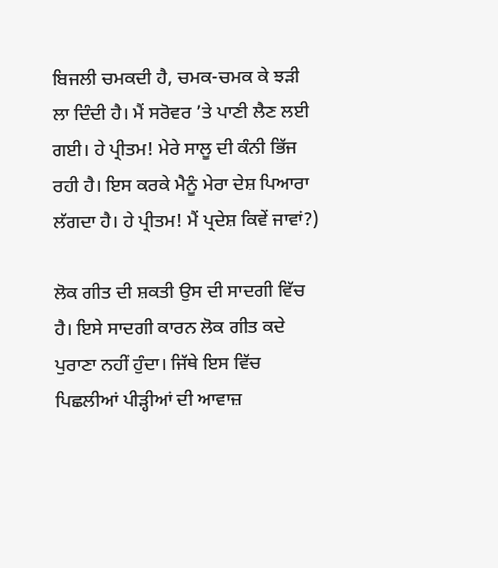ਬਿਜਲੀ ਚਮਕਦੀ ਹੈ, ਚਮਕ-ਚਮਕ ਕੇ ਝੜੀ ਲਾ ਦਿੰਦੀ ਹੈ। ਮੈਂ ਸਰੋਵਰ ’ਤੇ ਪਾਣੀ ਲੈਣ ਲਈ ਗਈ। ਹੇ ਪ੍ਰੀਤਮ! ਮੇਰੇ ਸਾਲੂ ਦੀ ਕੰਨੀ ਭਿੱਜ ਰਹੀ ਹੈ। ਇਸ ਕਰਕੇ ਮੈਨੂੰ ਮੇਰਾ ਦੇਸ਼ ਪਿਆਰਾ ਲੱਗਦਾ ਹੈ। ਹੇ ਪ੍ਰੀਤਮ! ਮੈਂ ਪ੍ਰਦੇਸ਼ ਕਿਵੇਂ ਜਾਵਾਂ?)

ਲੋਕ ਗੀਤ ਦੀ ਸ਼ਕਤੀ ਉਸ ਦੀ ਸਾਦਗੀ ਵਿੱਚ ਹੈ। ਇਸੇ ਸਾਦਗੀ ਕਾਰਨ ਲੋਕ ਗੀਤ ਕਦੇ ਪੁਰਾਣਾ ਨਹੀਂ ਹੁੰਦਾ। ਜਿੱਥੇ ਇਸ ਵਿੱਚ ਪਿਛਲੀਆਂ ਪੀੜ੍ਹੀਆਂ ਦੀ ਆਵਾਜ਼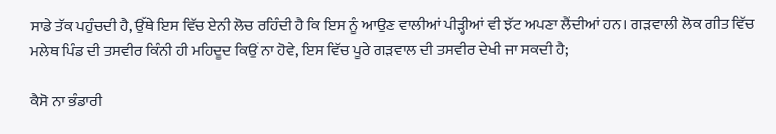ਸਾਡੇ ਤੱਕ ਪਹੁੰਚਦੀ ਹੈ, ਉੱਥੇ ਇਸ ਵਿੱਚ ਏਨੀ ਲੋਚ ਰਹਿੰਦੀ ਹੈ ਕਿ ਇਸ ਨੂੰ ਆਉਣ ਵਾਲੀਆਂ ਪੀੜ੍ਹੀਆਂ ਵੀ ਝੱਟ ਅਪਣਾ ਲੈਂਦੀਆਂ ਹਨ। ਗੜਵਾਲੀ ਲੋਕ ਗੀਤ ਵਿੱਚ ਮਲੇਥ ਪਿੰਡ ਦੀ ਤਸਵੀਰ ਕਿੰਨੀ ਹੀ ਮਹਿਦੂਦ ਕਿਉਂ ਨਾ ਹੋਵੇ, ਇਸ ਵਿੱਚ ਪੂਰੇ ਗੜਵਾਲ ਦੀ ਤਸਵੀਰ ਦੇਖੀ ਜਾ ਸਕਦੀ ਹੈ;

ਕੈਸੋ ਨਾ ਭੰਡਾਰੀ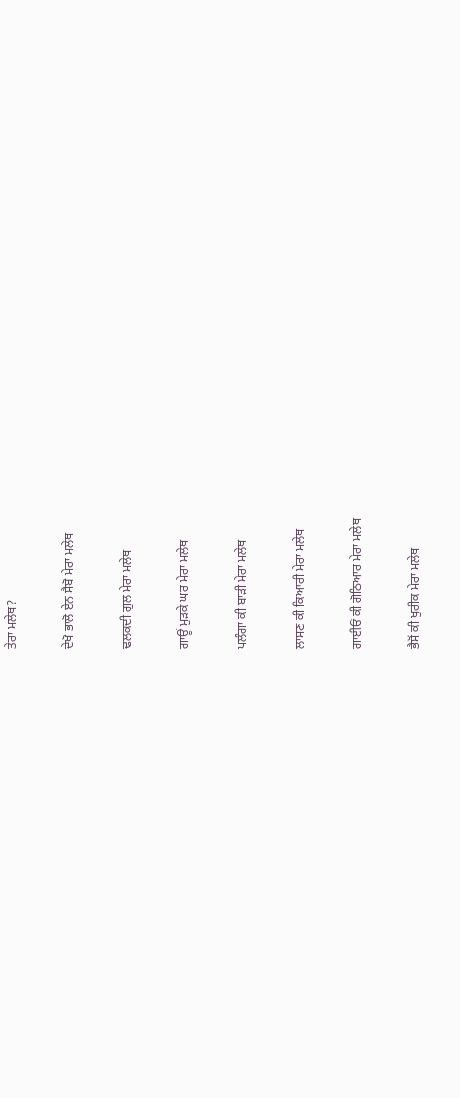ਤੇਰਾ ਮਲੇਥ?

ਦੇਖੋ ਭਾਲੋ ਏਨ ਸੈਬੋ ਮੇਰਾ ਮਲੇਥ

ਢਲਕਦੀ ਗੁਲ ਮੇਰਾ ਮਲੇਥ

ਗਾਊਂ ਮੁੜਕੇ ਘਰ ਮੇਰਾ ਮਲੇਥ

ਪਲੰਗਾ ਕੀ ਬਾੜੀ ਮੇਰਾ ਮਲੇਥ

ਲਾਸਣ ਕੀ ਕਿਆਰੀ ਮੇਰਾ ਮਲੇਥ

ਗਾਈਓਂ ਕੀ ਗੋਠਿਆਰ ਮੇਰਾ ਮਲੇਥ

ਭੈਸੋਂ ਕੀ ਖੁਰੀਕ ਮੇਰਾ ਮਲੇਥ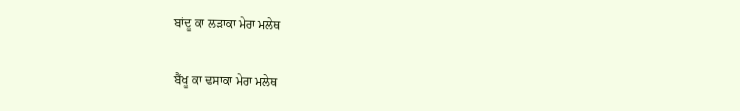ਬਾਂਦੂ ਕਾ ਲੜਾਕਾ ਮੇਰਾ ਮਲੇਥ

ਬੈਂਖੂ ਕਾ ਢਸਾਕਾ ਮੇਰਾ ਮਲੇਥ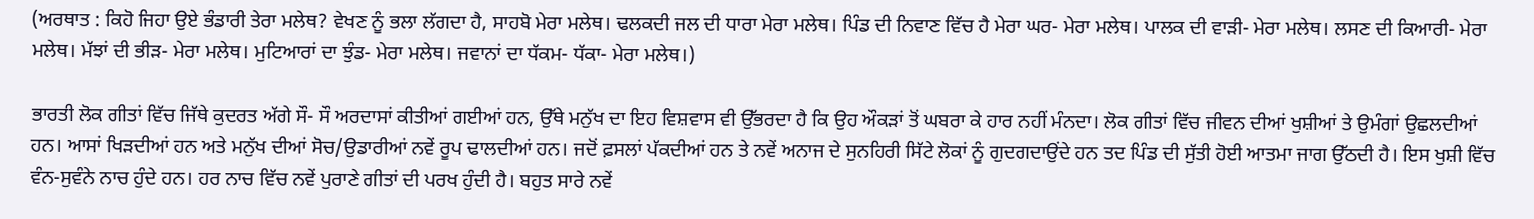(ਅਰਥਾਤ : ਕਿਹੋ ਜਿਹਾ ਉਏ ਭੰਡਾਰੀ ਤੇਰਾ ਮਲੇਥ? ਵੇਖਣ ਨੂੰ ਭਲਾ ਲੱਗਦਾ ਹੈ, ਸਾਹਬੋ ਮੇਰਾ ਮਲੇਥ। ਢਲਕਦੀ ਜਲ ਦੀ ਧਾਰਾ ਮੇਰਾ ਮਲੇਥ। ਪਿੰਡ ਦੀ ਨਿਵਾਣ ਵਿੱਚ ਹੈ ਮੇਰਾ ਘਰ- ਮੇਰਾ ਮਲੇਥ। ਪਾਲਕ ਦੀ ਵਾੜੀ- ਮੇਰਾ ਮਲੇਥ। ਲਸਣ ਦੀ ਕਿਆਰੀ- ਮੇਰਾ ਮਲੇਥ। ਮੱਝਾਂ ਦੀ ਭੀੜ- ਮੇਰਾ ਮਲੇਥ। ਮੁਟਿਆਰਾਂ ਦਾ ਝੁੰਡ- ਮੇਰਾ ਮਲੇਥ। ਜਵਾਨਾਂ ਦਾ ਧੱਕਮ- ਧੱਕਾ- ਮੇਰਾ ਮਲੇਥ।)

ਭਾਰਤੀ ਲੋਕ ਗੀਤਾਂ ਵਿੱਚ ਜਿੱਥੇ ਕੁਦਰਤ ਅੱਗੇ ਸੌ- ਸੌ ਅਰਦਾਸਾਂ ਕੀਤੀਆਂ ਗਈਆਂ ਹਨ, ਉੱਥੇ ਮਨੁੱਖ ਦਾ ਇਹ ਵਿਸ਼ਵਾਸ ਵੀ ਉੱਭਰਦਾ ਹੈ ਕਿ ਉਹ ਔਕੜਾਂ ਤੋਂ ਘਬਰਾ ਕੇ ਹਾਰ ਨਹੀਂ ਮੰਨਦਾ। ਲੋਕ ਗੀਤਾਂ ਵਿੱਚ ਜੀਵਨ ਦੀਆਂ ਖੁਸ਼ੀਆਂ ਤੇ ਉਮੰਗਾਂ ਉਛਲਦੀਆਂ ਹਨ। ਆਸਾਂ ਖਿੜਦੀਆਂ ਹਨ ਅਤੇ ਮਨੁੱਖ ਦੀਆਂ ਸੋਚ/ਉਡਾਰੀਆਂ ਨਵੇਂ ਰੂਪ ਢਾਲਦੀਆਂ ਹਨ। ਜਦੋਂ ਫ਼ਸਲਾਂ ਪੱਕਦੀਆਂ ਹਨ ਤੇ ਨਵੇਂ ਅਨਾਜ ਦੇ ਸੁਨਹਿਰੀ ਸਿੱਟੇ ਲੋਕਾਂ ਨੂੰ ਗੁਦਗਦਾਉਂਦੇ ਹਨ ਤਦ ਪਿੰਡ ਦੀ ਸੁੱਤੀ ਹੋਈ ਆਤਮਾ ਜਾਗ ਉੱਠਦੀ ਹੈ। ਇਸ ਖੁਸ਼ੀ ਵਿੱਚ ਵੰਨ-ਸੁਵੰਨੇ ਨਾਚ ਹੁੰਦੇ ਹਨ। ਹਰ ਨਾਚ ਵਿੱਚ ਨਵੇਂ ਪੁਰਾਣੇ ਗੀਤਾਂ ਦੀ ਪਰਖ ਹੁੰਦੀ ਹੈ। ਬਹੁਤ ਸਾਰੇ ਨਵੇਂ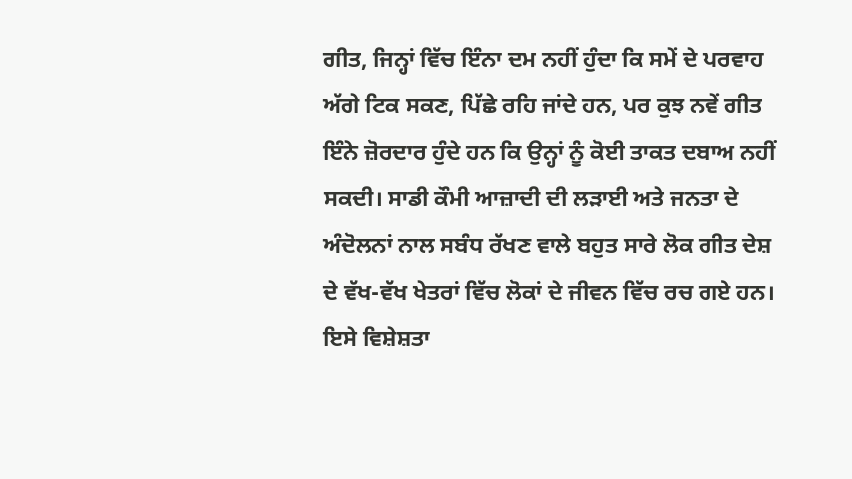ਗੀਤ, ਜਿਨ੍ਹਾਂ ਵਿੱਚ ਇੰਨਾ ਦਮ ਨਹੀਂ ਹੁੰਦਾ ਕਿ ਸਮੇਂ ਦੇ ਪਰਵਾਹ ਅੱਗੇ ਟਿਕ ਸਕਣ, ਪਿੱਛੇ ਰਹਿ ਜਾਂਦੇ ਹਨ, ਪਰ ਕੁਝ ਨਵੇਂ ਗੀਤ ਇੰਨੇ ਜ਼ੋਰਦਾਰ ਹੁੰਦੇ ਹਨ ਕਿ ਉਨ੍ਹਾਂ ਨੂੰ ਕੋਈ ਤਾਕਤ ਦਬਾਅ ਨਹੀਂ ਸਕਦੀ। ਸਾਡੀ ਕੌਮੀ ਆਜ਼ਾਦੀ ਦੀ ਲੜਾਈ ਅਤੇ ਜਨਤਾ ਦੇ ਅੰਦੋਲਨਾਂ ਨਾਲ ਸਬੰਧ ਰੱਖਣ ਵਾਲੇ ਬਹੁਤ ਸਾਰੇ ਲੋਕ ਗੀਤ ਦੇਸ਼ ਦੇ ਵੱਖ-ਵੱਖ ਖੇਤਰਾਂ ਵਿੱਚ ਲੋਕਾਂ ਦੇ ਜੀਵਨ ਵਿੱਚ ਰਚ ਗਏ ਹਨ। ਇਸੇ ਵਿਸ਼ੇਸ਼ਤਾ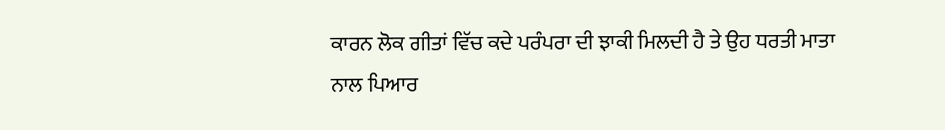ਕਾਰਨ ਲੋਕ ਗੀਤਾਂ ਵਿੱਚ ਕਦੇ ਪਰੰਪਰਾ ਦੀ ਝਾਕੀ ਮਿਲਦੀ ਹੈ ਤੇ ਉਹ ਧਰਤੀ ਮਾਤਾ ਨਾਲ ਪਿਆਰ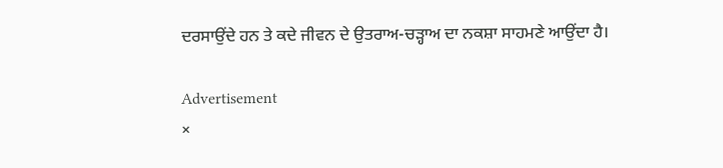ਦਰਸਾਉਂਦੇ ਹਨ ਤੇ ਕਦੇ ਜੀਵਨ ਦੇ ਉਤਰਾਅ-ਚੜ੍ਹਾਅ ਦਾ ਨਕਸ਼ਾ ਸਾਹਮਣੇ ਆਉਂਦਾ ਹੈ।

Advertisement
×